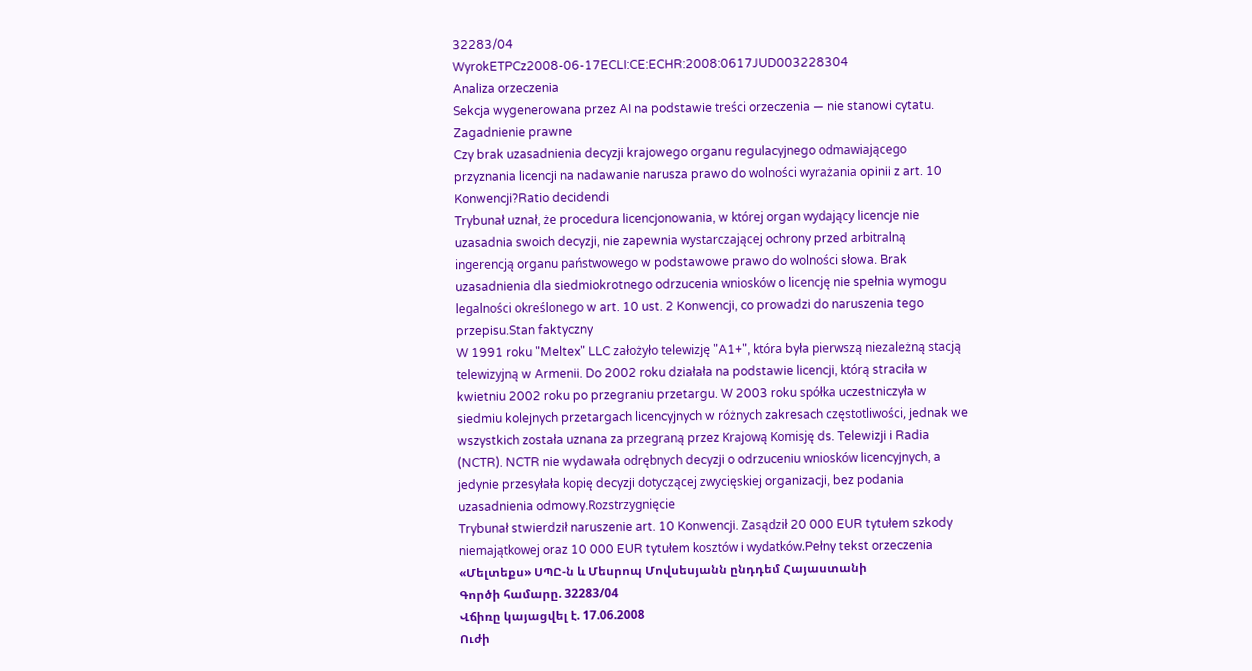32283/04
WyrokETPCz2008-06-17ECLI:CE:ECHR:2008:0617JUD003228304
Analiza orzeczenia
Sekcja wygenerowana przez AI na podstawie treści orzeczenia — nie stanowi cytatu.
Zagadnienie prawne
Czy brak uzasadnienia decyzji krajowego organu regulacyjnego odmawiającego przyznania licencji na nadawanie narusza prawo do wolności wyrażania opinii z art. 10 Konwencji?Ratio decidendi
Trybunał uznał, że procedura licencjonowania, w której organ wydający licencje nie uzasadnia swoich decyzji, nie zapewnia wystarczającej ochrony przed arbitralną ingerencją organu państwowego w podstawowe prawo do wolności słowa. Brak uzasadnienia dla siedmiokrotnego odrzucenia wniosków o licencję nie spełnia wymogu legalności określonego w art. 10 ust. 2 Konwencji, co prowadzi do naruszenia tego przepisu.Stan faktyczny
W 1991 roku "Meltex" LLC założyło telewizję "A1+", która była pierwszą niezależną stacją telewizyjną w Armenii. Do 2002 roku działała na podstawie licencji, którą straciła w kwietniu 2002 roku po przegraniu przetargu. W 2003 roku spółka uczestniczyła w siedmiu kolejnych przetargach licencyjnych w różnych zakresach częstotliwości, jednak we wszystkich została uznana za przegraną przez Krajową Komisję ds. Telewizji i Radia (NCTR). NCTR nie wydawała odrębnych decyzji o odrzuceniu wniosków licencyjnych, a jedynie przesyłała kopię decyzji dotyczącej zwycięskiej organizacji, bez podania uzasadnienia odmowy.Rozstrzygnięcie
Trybunał stwierdził naruszenie art. 10 Konwencji. Zasądził 20 000 EUR tytułem szkody niemajątkowej oraz 10 000 EUR tytułem kosztów i wydatków.Pełny tekst orzeczenia
«Մելտեքս» ՍՊԸ-ն և Մեսրոպ Մովսեսյանն ընդդեմ Հայաստանի
Գործի համարը. 32283/04
Վճիռը կայացվել է. 17.06.2008
Ուժի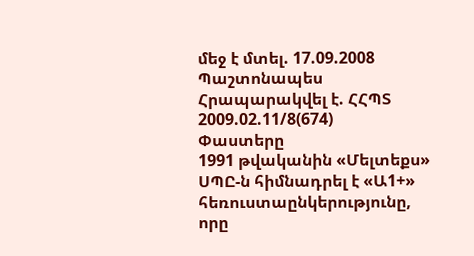մեջ է մտել. 17.09.2008
Պաշտոնապես
Հրապարակվել է. ՀՀՊՏ 2009.02.11/8(674)
Փաստերը
1991 թվականին «Մելտեքս» ՍՊԸ-ն հիմնադրել է «Ա1+» հեռուստաընկերությունը, որը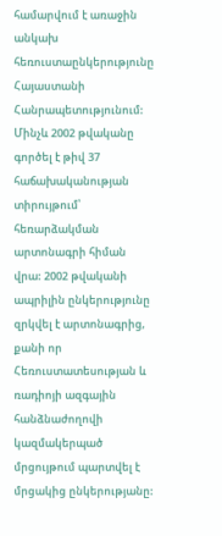համարվում է առաջին անկախ հեռուստաընկերությունը Հայաստանի Հանրապետությունում: Մինչև 2002 թվականը գործել է թիվ 37 հաճախականության տիրույթում՝ հեռարձակման արտոնագրի հիման վրա: 2002 թվականի ապրիլին ընկերությունը զրկվել է արտոնագրից, քանի որ Հեռուստատեսության և ռադիոյի ազգային հանձնաժողովի կազմակերպած մրցույթում պարտվել է մրցակից ընկերությանը: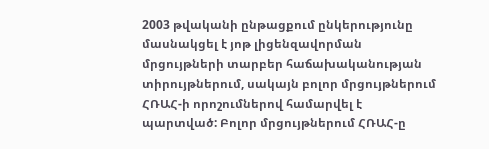2003 թվականի ընթացքում ընկերությունը մասնակցել է յոթ լիցենզավորման մրցույթների տարբեր հաճախականության տիրույթներում, սակայն բոլոր մրցույթներում ՀՌԱՀ-ի որոշումներով համարվել է պարտված: Բոլոր մրցույթներում ՀՌԱՀ-ը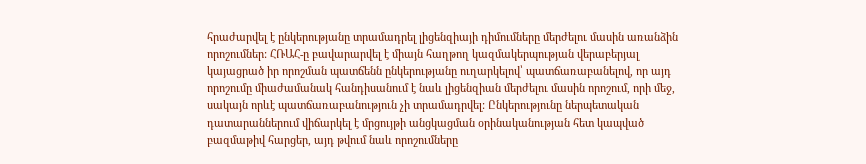հրաժարվել է ընկերությանը տրամադրել լիցենզիայի դիմումները մերժելու մասին առանձին որոշումներ: ՀՌԱՀ-ը բավարարվել է միայն հաղթող կազմակերպության վերաբերյալ կայացրած իր որոշման պատճենն ընկերությանը ուղարկելով՝ պատճառաբանելով, որ այդ որոշումը միաժամանակ հանդիսանում է նաև լիցենզիան մերժելու մասին որոշում, որի մեջ, սակայն որևէ պատճառաբանություն չի տրամադրվել: Ընկերությունը ներպետական դատարաններում վիճարկել է մրցույթի անցկացման օրինականության հետ կապված բազմաթիվ հարցեր, այդ թվում նաև որոշումները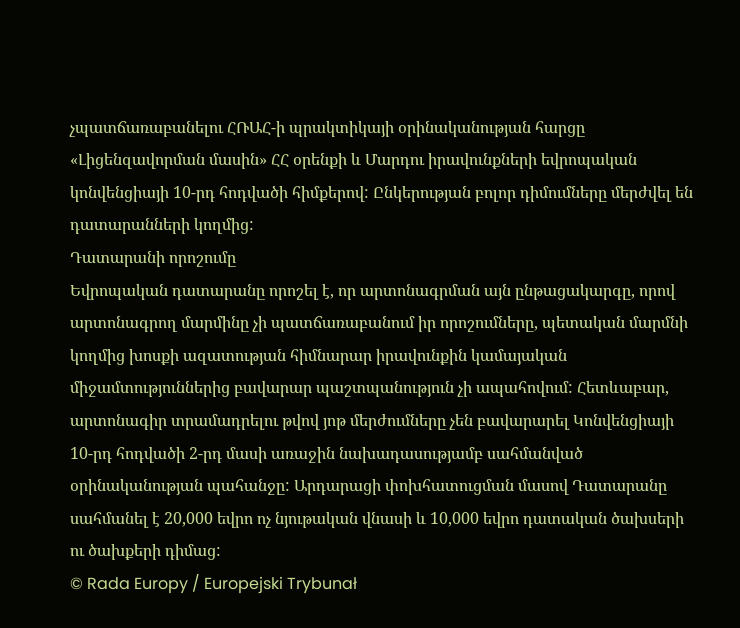չպատճառաբանելու ՀՌԱՀ-ի պրակտիկայի օրինականության հարցը «Լիցենզավորման մասին» ՀՀ օրենքի և Մարդու իրավունքների եվրոպական կոնվենցիայի 10-րդ հոդվածի հիմքերով: Ընկերության բոլոր դիմումները մերժվել են դատարանների կողմից:
Դատարանի որոշումը
Եվրոպական դատարանը որոշել է, որ արտոնագրման այն ընթացակարգը, որով արտոնագրող մարմինը չի պատճառաբանում իր որոշումները, պետական մարմնի կողմից խոսքի ազատության հիմնարար իրավունքին կամայական միջամտություններից բավարար պաշտպանություն չի ապահովում: Հետևաբար, արտոնագիր տրամադրելու թվով յոթ մերժումները չեն բավարարել Կոնվենցիայի 10-րդ հոդվածի 2-րդ մասի առաջին նախադասությամբ սահմանված օրինականության պահանջը: Արդարացի փոխհատուցման մասով Դատարանը սահմանել է 20,000 եվրո ոչ նյութական վնասի և 10,000 եվրո դատական ծախսերի ու ծախքերի դիմաց:
© Rada Europy / Europejski Trybunał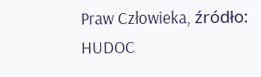Praw Człowieka, źródło: HUDOC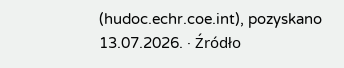(hudoc.echr.coe.int), pozyskano 13.07.2026. · Źródło